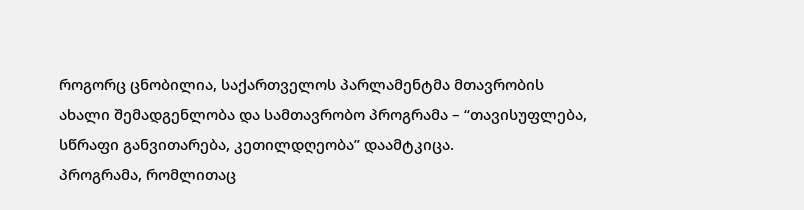როგორც ცნობილია, საქართველოს პარლამენტმა მთავრობის ახალი შემადგენლობა და სამთავრობო პროგრამა – “თავისუფლება, სწრაფი განვითარება, კეთილდღეობა” დაამტკიცა.
პროგრამა, რომლითაც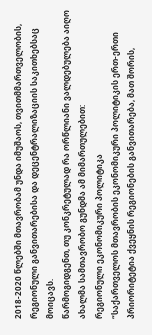2018-2020 წლებში მთავრობამ უნდა იმუშაოს, თვითმმართველობის, რეგიონული განვითარებისა და დეცენტრალიზაციის საკითხებსაც მოიცავს.
წარმოგიდგენთ, თუ კონკრეტულად რა ორწლიანი ვალდებულება აიღო ახალმა სამთავრობო გუნდმა ამ მიმართულებით:
რეგიონული ეკონომიკური პოლიტიკა
“საქართველოს მთავრობის ეკონომიკური პოლიტიკის ერთ-ერთი პრიორიტეტია ქვეყნის რეგიონების განვითარება, მათ შორის,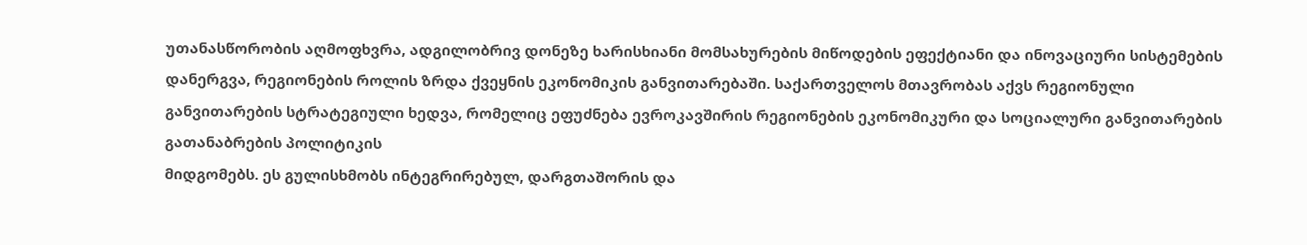უთანასწორობის აღმოფხვრა, ადგილობრივ დონეზე ხარისხიანი მომსახურების მიწოდების ეფექტიანი და ინოვაციური სისტემების დანერგვა, რეგიონების როლის ზრდა ქვეყნის ეკონომიკის განვითარებაში. საქართველოს მთავრობას აქვს რეგიონული განვითარების სტრატეგიული ხედვა, რომელიც ეფუძნება ევროკავშირის რეგიონების ეკონომიკური და სოციალური განვითარების გათანაბრების პოლიტიკის
მიდგომებს. ეს გულისხმობს ინტეგრირებულ, დარგთაშორის და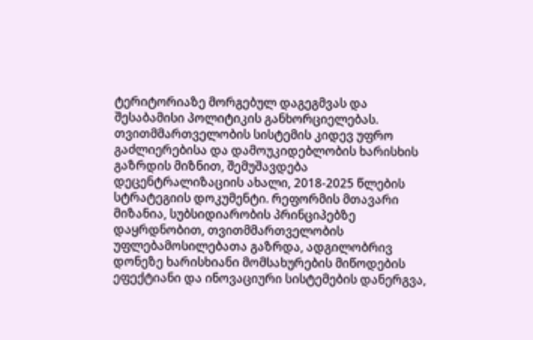ტერიტორიაზე მორგებულ დაგეგმვას და შესაბამისი პოლიტიკის განხორციელებას.
თვითმმართველობის სისტემის კიდევ უფრო გაძლიერებისა და დამოუკიდებლობის ხარისხის გაზრდის მიზნით, შემუშავდება დეცენტრალიზაციის ახალი, 2018-2025 წლების სტრატეგიის დოკუმენტი. რეფორმის მთავარი მიზანია, სუბსიდიარობის პრინციპებზე დაყრდნობით, თვითმმართველობის უფლებამოსილებათა გაზრდა, ადგილობრივ დონეზე ხარისხიანი მომსახურების მიწოდების ეფექტიანი და ინოვაციური სისტემების დანერგვა,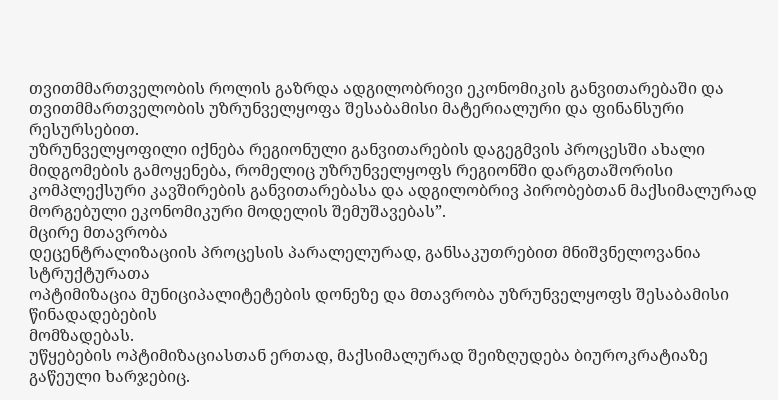თვითმმართველობის როლის გაზრდა ადგილობრივი ეკონომიკის განვითარებაში და თვითმმართველობის უზრუნველყოფა შესაბამისი მატერიალური და ფინანსური რესურსებით.
უზრუნველყოფილი იქნება რეგიონული განვითარების დაგეგმვის პროცესში ახალი მიდგომების გამოყენება, რომელიც უზრუნველყოფს რეგიონში დარგთაშორისი კომპლექსური კავშირების განვითარებასა და ადგილობრივ პირობებთან მაქსიმალურად მორგებული ეკონომიკური მოდელის შემუშავებას”.
მცირე მთავრობა
დეცენტრალიზაციის პროცესის პარალელურად, განსაკუთრებით მნიშვნელოვანია სტრუქტურათა
ოპტიმიზაცია მუნიციპალიტეტების დონეზე და მთავრობა უზრუნველყოფს შესაბამისი წინადადებების
მომზადებას.
უწყებების ოპტიმიზაციასთან ერთად, მაქსიმალურად შეიზღუდება ბიუროკრატიაზე გაწეული ხარჯებიც.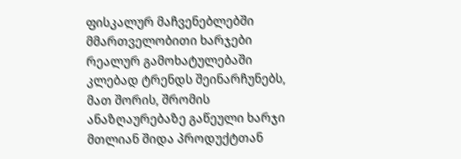ფისკალურ მაჩვენებლებში მმართველობითი ხარჯები რეალურ გამოხატულებაში კლებად ტრენდს შეინარჩუნებს, მათ შორის, შრომის ანაზღაურებაზე გაწეული ხარჯი მთლიან შიდა პროდუქტთან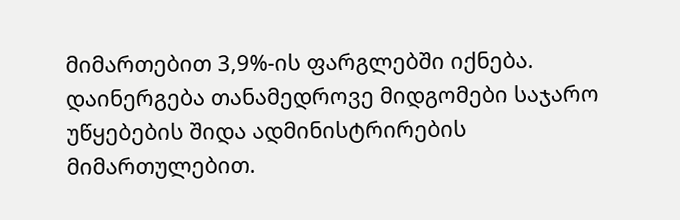მიმართებით 3,9%-ის ფარგლებში იქნება.
დაინერგება თანამედროვე მიდგომები საჯარო უწყებების შიდა ადმინისტრირების მიმართულებით.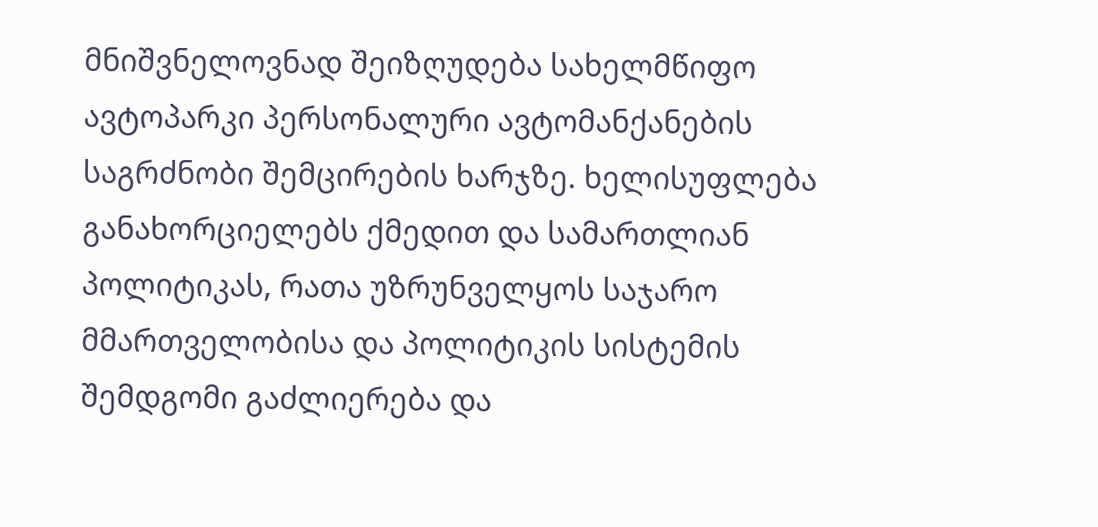მნიშვნელოვნად შეიზღუდება სახელმწიფო ავტოპარკი პერსონალური ავტომანქანების საგრძნობი შემცირების ხარჯზე. ხელისუფლება განახორციელებს ქმედით და სამართლიან პოლიტიკას, რათა უზრუნველყოს საჯარო
მმართველობისა და პოლიტიკის სისტემის შემდგომი გაძლიერება და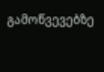გამოწვევებზე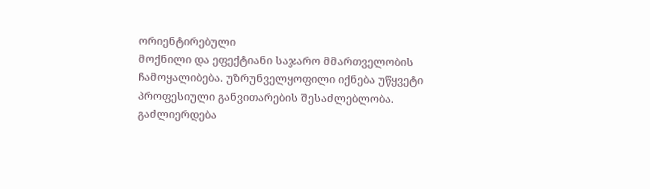ორიენტირებული
მოქნილი და ეფექტიანი საჯარო მმართველობის ჩამოყალიბება. უზრუნველყოფილი იქნება უწყვეტი
პროფესიული განვითარების შესაძლებლობა.
გაძლიერდება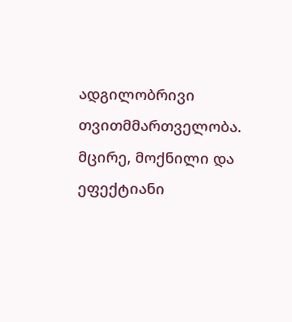ადგილობრივი თვითმმართველობა. მცირე, მოქნილი და ეფექტიანი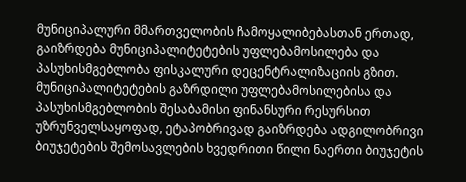მუნიციპალური მმართველობის ჩამოყალიბებასთან ერთად, გაიზრდება მუნიციპალიტეტების უფლებამოსილება და პასუხისმგებლობა ფისკალური დეცენტრალიზაციის გზით.
მუნიციპალიტეტების გაზრდილი უფლებამოსილებისა და პასუხისმგებლობის შესაბამისი ფინანსური რესურსით უზრუნველსაყოფად, ეტაპობრივად გაიზრდება ადგილობრივი ბიუჯეტების შემოსავლების ხვედრითი წილი ნაერთი ბიუჯეტის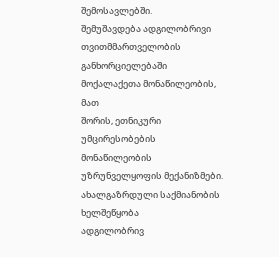შემოსავლებში.
შემუშავდება ადგილობრივი თვითმმართველობის განხორციელებაში მოქალაქეთა მონაწილეობის, მათ
შორის, ეთნიკური უმცირესობების მონაწილეობის უზრუნველყოფის მექანიზმები.
ახალგაზრდული საქმიანობის ხელშეწყობა
ადგილობრივ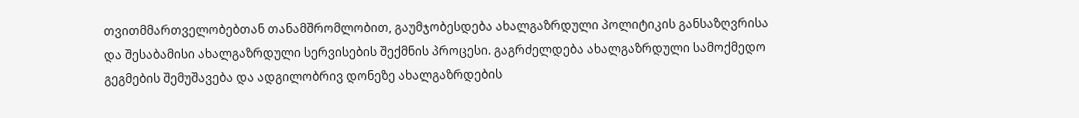თვითმმართველობებთან თანამშრომლობით, გაუმჯობესდება ახალგაზრდული პოლიტიკის განსაზღვრისა და შესაბამისი ახალგაზრდული სერვისების შექმნის პროცესი. გაგრძელდება ახალგაზრდული სამოქმედო გეგმების შემუშავება და ადგილობრივ დონეზე ახალგაზრდების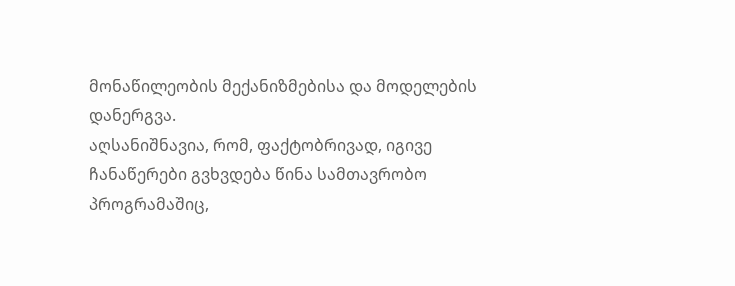მონაწილეობის მექანიზმებისა და მოდელების დანერგვა.
აღსანიშნავია, რომ, ფაქტობრივად, იგივე ჩანაწერები გვხვდება წინა სამთავრობო პროგრამაშიც,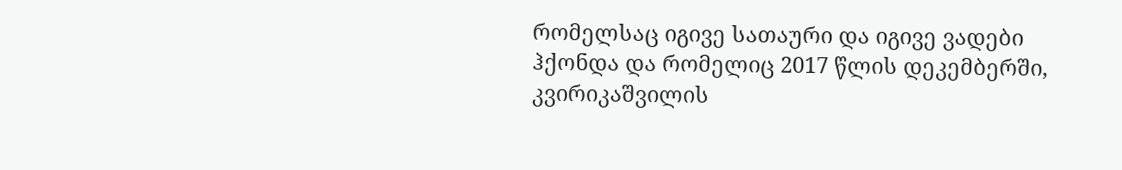რომელსაც იგივე სათაური და იგივე ვადები ჰქონდა და რომელიც 2017 წლის დეკემბერში, კვირიკაშვილის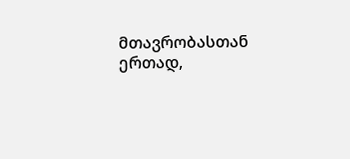მთავრობასთან ერთად,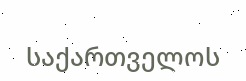საქართველოს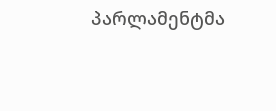პარლამენტმა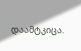დაამტკიცა.